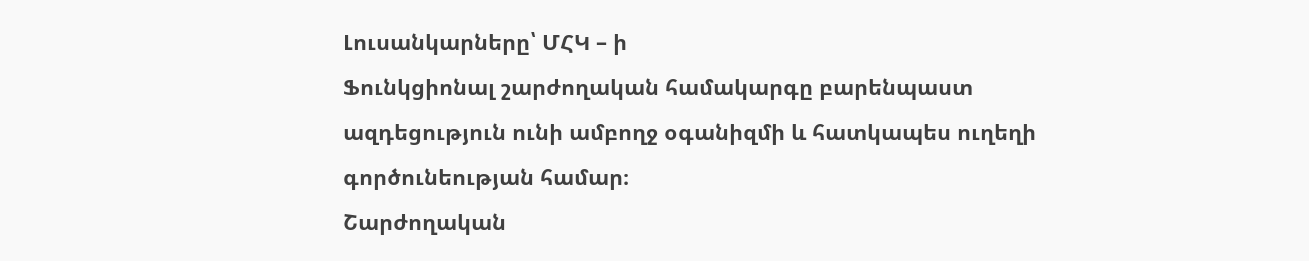Լուսանկարները՝ ՄՀԿ – ի
Ֆունկցիոնալ շարժողական համակարգը բարենպաստ ազդեցություն ունի ամբողջ օգանիզմի և հատկապես ուղեղի գործունեության համար։
Շարժողական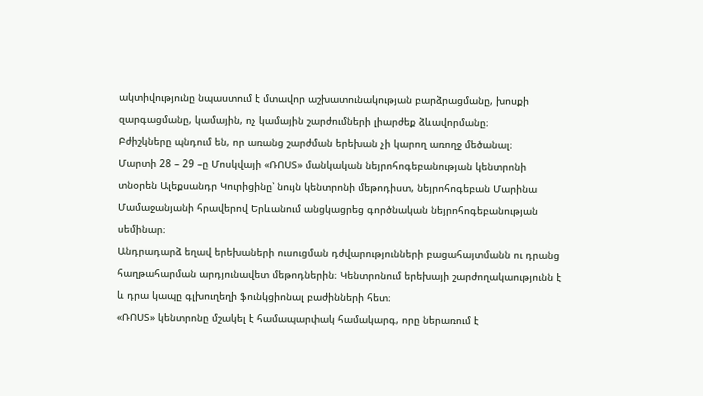ակտիվությունը նպաստում է մտավոր աշխատունակության բարձրացմանը, խոսքի զարգացմանը, կամային, ոչ կամային շարժումների լիարժեք ձևավորմանը։
Բժիշկները պնդում են, որ առանց շարժման երեխան չի կարող առողջ մեծանալ։
Մարտի 28 – 29 –ը Մոսկվայի «ՌՈՍՏ» մանկական նեյրոհոգեբանության կենտրոնի տնօրեն Ալեքսանդր Կուրիցինը՝ նույն կենտրոնի մեթոդիստ, նեյրոհոգեբան Մարինա Մամաջանյանի հրավերով Երևանում անցկացրեց գործնական նեյրոհոգեբանության սեմինար։
Անդրադարձ եղավ երեխաների ուսուցման դժվարությունների բացահայտմանն ու դրանց հաղթահարման արդյունավետ մեթոդներին։ Կենտրոնում երեխայի շարժողակաությունն է և դրա կապը գլխուղեղի ֆունկցիոնալ բաժինների հետ։
«ՌՈՍՏ» կենտրոնը մշակել է համապարփակ համակարգ, որը ներառում է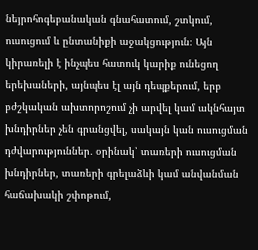նեյրոհոգեբանական գնահատում, շտկում, ուսուցում և ընտանիքի աջակցություն։ Այն կիրառելի է ինչպես հատուկ կարիք ունեցող երեխաների, այնպես էլ այն դեպքերում, երբ բժշկական ախտորոշում չի արվել կամ ակնհայտ խնդիրներ չեն գրանցվել, սակայն կան ուսուցման դժվարություններ․ օրինակ՝ տառերի ուսուցման խնդիրներ, տառերի գրելաձևի կամ անվանման հաճախակի շփոթում,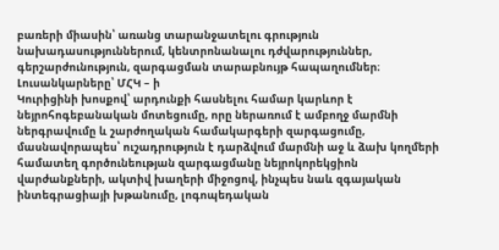բառերի միասին՝ առանց տարանջատելու գրություն նախադասություններում, կենտրոնանալու դժվարություններ, գերշարժունություն, զարգացման տարաբնույթ հապաղումներ։
Լուսանկարները՝ ՄՀԿ – ի
Կուրիցինի խոսքով՝ արդունքի հասնելու համար կարևոր է նեյրոհոգեբանական մոտեցումը, որը ներառում է ամբողջ մարմնի ներգրավումը և շարժողական համակարգերի զարգացումը, մասնավորապես՝ ուշադրություն է դարձվում մարմնի աջ և ձախ կողմերի համատեղ գործունեության զարգացմանը նեյրոկորեկցիոն վարժանքների, ակտիվ խաղերի միջոցով, ինչպես նաև զգայական ինտեգրացիայի խթանումը, լոգոպեդական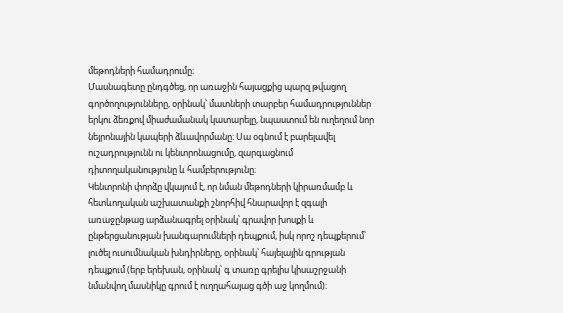մեթոդների համադրումը։
Մասնագետը ընդգծեց, որ առաջին հայացքից պարզ թվացող գործողությունները, օրինակ՝ մատների տարբեր համադրություններ երկու ձեռքով միաժամանակ կատարելը, նպաստում են ուղեղում նոր նեյրոնային կապերի ձևավորմանը։ Սա օգնում է բարելավել ուշադրությունն ու կենտրոնացումը, զարգացնում դիտողականությունը և համբերությունը։
Կենտրոնի փորձը վկայում է, որ նման մեթոդների կիրառմամբ և հետևողական աշխատանքի շնորհիվ հնարավոր է զգալի առաջընթաց արձանագրել օրինակ՝ գրավոր խոսքի և ընթերցանության խանգարումների դեպքում, իսկ որոշ դեպքերում՝ լուծել ուսումնական խնդիրները, օրինակ՝ հայելային գրության դեպքում (երբ երեխան, օրինակ՝ գ տառը գրելիս կիսաշրջանի նմանվող մասնիկը գրում է ուղղահայաց գծի աջ կողմում)։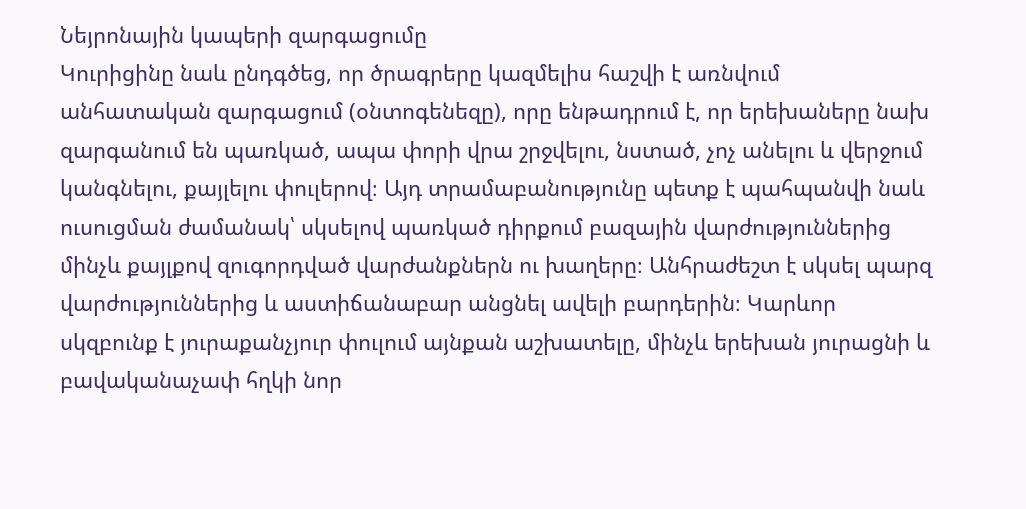Նեյրոնային կապերի զարգացումը
Կուրիցինը նաև ընդգծեց, որ ծրագրերը կազմելիս հաշվի է առնվում անհատական զարգացում (օնտոգենեզը), որը ենթադրում է, որ երեխաները նախ զարգանում են պառկած, ապա փորի վրա շրջվելու, նստած, չոչ անելու և վերջում կանգնելու, քայլելու փուլերով։ Այդ տրամաբանությունը պետք է պահպանվի նաև ուսուցման ժամանակ՝ սկսելով պառկած դիրքում բազային վարժություններից մինչև քայլքով զուգորդված վարժանքներն ու խաղերը։ Անհրաժեշտ է սկսել պարզ վարժություններից և աստիճանաբար անցնել ավելի բարդերին։ Կարևոր սկզբունք է յուրաքանչյուր փուլում այնքան աշխատելը, մինչև երեխան յուրացնի և բավականաչափ հղկի նոր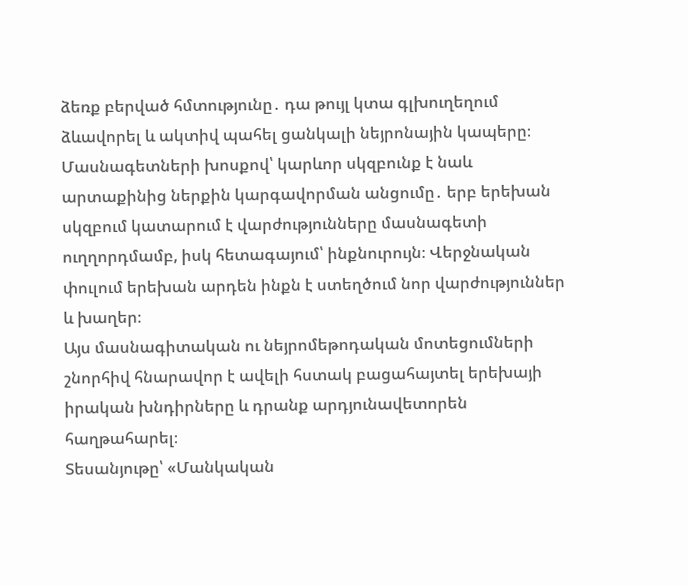ձեռք բերված հմտությունը․ դա թույլ կտա գլխուղեղում ձևավորել և ակտիվ պահել ցանկալի նեյրոնային կապերը։
Մասնագետների խոսքով՝ կարևոր սկզբունք է նաև արտաքինից ներքին կարգավորման անցումը․ երբ երեխան սկզբում կատարում է վարժությունները մասնագետի ուղղորդմամբ, իսկ հետագայում՝ ինքնուրույն։ Վերջնական փուլում երեխան արդեն ինքն է ստեղծում նոր վարժություններ և խաղեր։
Այս մասնագիտական ու նեյրոմեթոդական մոտեցումների շնորհիվ հնարավոր է ավելի հստակ բացահայտել երեխայի իրական խնդիրները և դրանք արդյունավետորեն հաղթահարել։
Տեսանյութը՝ «Մանկական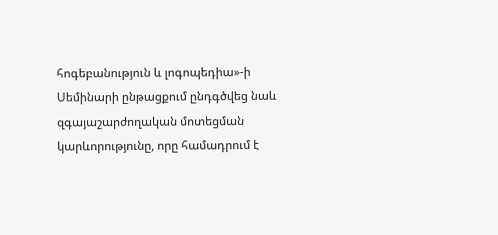հոգեբանություն և լոգոպեդիա»-ի
Սեմինարի ընթացքում ընդգծվեց նաև զգայաշարժողական մոտեցման կարևորությունը, որը համադրում է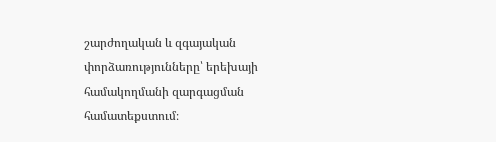շարժողական և զգայական փորձառությունները՝ երեխայի համակողմանի զարգացման համատեքստում։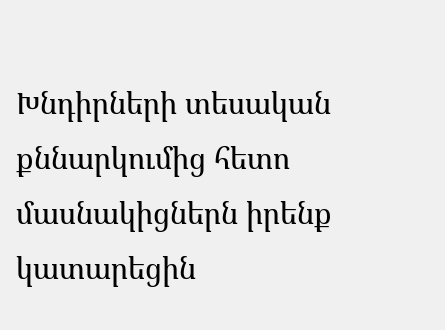Խնդիրների տեսական քննարկումից հետո մասնակիցներն իրենք կատարեցին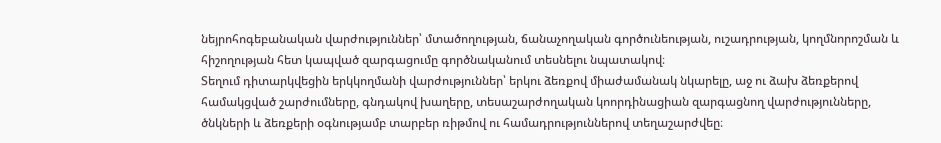նեյրոհոգեբանական վարժություններ՝ մտածողության, ճանաչողական գործունեության, ուշադրության, կողմնորոշման և հիշողության հետ կապված զարգացումը գործնականում տեսնելու նպատակով։
Տեղում դիտարկվեցին երկկողմանի վարժություններ՝ երկու ձեռքով միաժամանակ նկարելը, աջ ու ձախ ձեռքերով համակցված շարժումները, գնդակով խաղերը, տեսաշարժողական կոորդինացիան զարգացնող վարժությունները, ծնկների և ձեռքերի օգնությամբ տարբեր ռիթմով ու համադրություններով տեղաշարժվեը։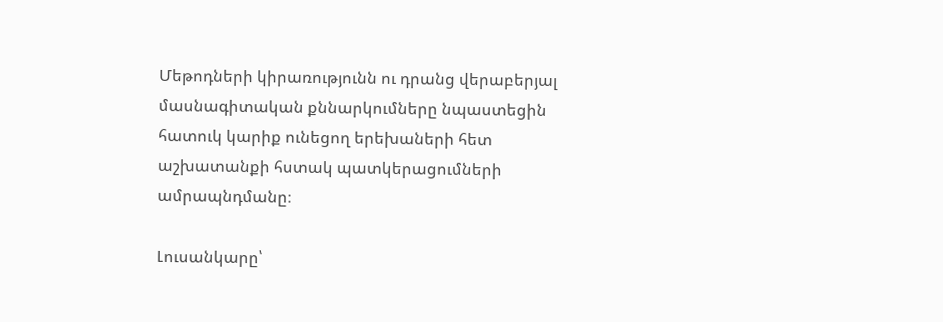Մեթոդների կիրառությունն ու դրանց վերաբերյալ մասնագիտական քննարկումները նպաստեցին հատուկ կարիք ունեցող երեխաների հետ աշխատանքի հստակ պատկերացումների ամրապնդմանը։

Լուսանկարը՝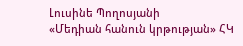Լուսինե Պողոսյանի
«Մեդիան հանուն կրթության» ՀԿ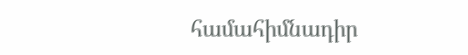համահիմնադիր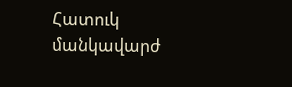Հատուկ մանկավարժ